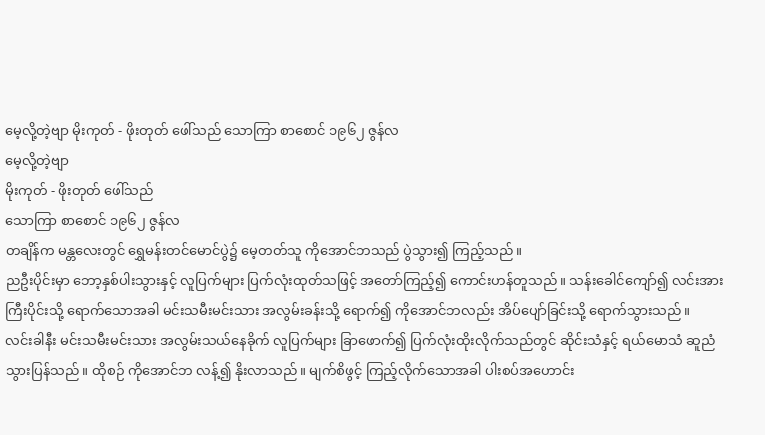မေ့လို့တဲ့ဗျာ မိုးကုတ် - ဖိုးတုတ် ဖေါ်သည် သောကြာ စာစောင် ၁၉၆၂ ဇွန်လ
မေ့လို့တဲ့ဗျာ
မိုးကုတ် - ဖိုးတုတ် ဖေါ်သည်
သောကြာ စာစောင် ၁၉၆၂ ဇွန်လ
တချိန်က မန္တလေးတွင် ရွှေမန်းတင်မောင်ပွဲ၌ မေ့တတ်သူ ကိုအောင်ဘသည် ပွဲသွား၍ ကြည့်သည်။
ညဦးပိုင်းမှာ ဘော့နှစ်ပါးသွားနှင့် လူပြက်များ ပြက်လုံးထုတ်သဖြင့် အတော်ကြည့်၍ ကောင်းဟန်တူသည်။ သန်းခေါင်ကျော်၍ လင်းအားကြီးပိုင်းသို့ ရောက်သောအခါ မင်းသမီးမင်းသား အလွမ်းခန်းသို့ ရောက်၍ ကိုအောင်ဘလည်း အိပ်ပျော်ခြင်းသို့ ရောက်သွားသည်။
လင်းခါနီး မင်းသမီးမင်းသား အလွမ်းသယ်နေခိုက် လူပြက်များ ခြာဖောက်၍ ပြက်လုံးထိုးလိုက်သည်တွင် ဆိုင်းသံနှင့် ရယ်မောသံ ဆူညံသွားပြန်သည်။ ထိုစဉ် ကိုအောင်ဘ လန့်၍ နိုးလာသည်။ မျက်စိဖွင့် ကြည့်လိုက်သောအခါ ပါးစပ်အဟောင်း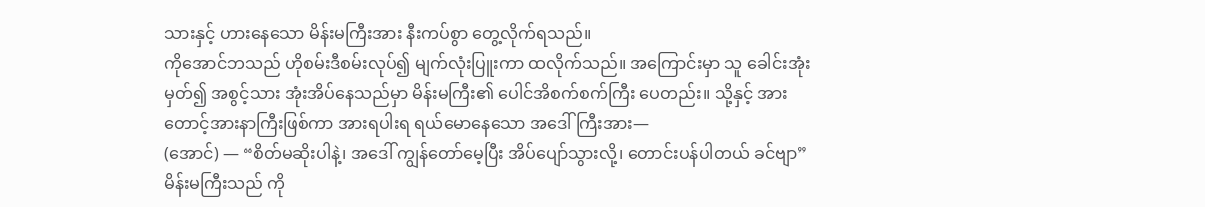သားနှင့် ဟားနေသော မိန်းမကြီးအား နီးကပ်စွာ တွေ့လိုက်ရသည်။
ကိုအောင်ဘသည် ဟိုစမ်းဒီစမ်းလုပ်၍ မျက်လုံးပြူးကာ ထလိုက်သည်။ အကြောင်းမှာ သူ ခေါင်းအုံးမှတ်၍ အစွင့်သား အုံးအိပ်နေသည်မှာ မိန်းမကြီး၏ ပေါင်အိစက်စက်ကြီး ပေတည်း။ သို့နှင့် အားတောင့်အားနာကြီးဖြစ်ကာ အားရပါးရ ရယ်မောနေသော အဒေါ်ကြီးအား—
(အောင်) — “စိတ်မဆိုးပါနဲ့၊ အဒေါ် ကျွန်တော်မေ့ပြီး အိပ်ပျော်သွားလို့၊ တောင်းပန်ပါတယ် ခင်ဗျာ”
မိန်းမကြီးသည် ကို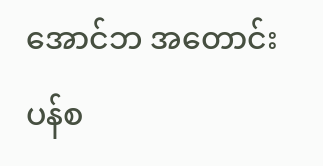အောင်ဘ အတောင်းပန်စ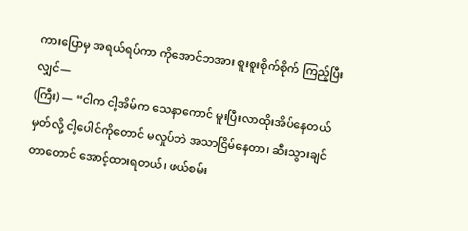ကားပြောမှ အရယ်ရပ်ကာ ကိုအောင်ဘအား စူးစူးစိုက်စိုက် ကြည့်ပြီးလျှင်—
(ကြီး) — “ငါက ငါ့အိမ်က သေနာကောင် မူးပြီးလာထိုးအိပ်နေတယ်မှတ်လို့ ငါ့ပေါင်ကိုတောင် မလှုပ်ဘဲ အသာငြိမ်နေတာ၊ ဆီးသွားချင်တာတောင် အောင့်ထားရတယ်၊ ဖယ်စမ်း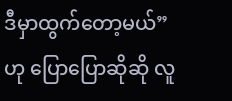ဒီမှာထွက်တော့မယ်”
ဟု ပြောပြောဆိုဆို လူ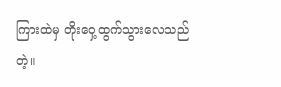ကြားထဲမှ တိုးဝှေ့ထွက်သွားလေသည်တဲ့။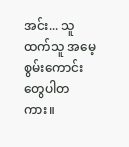အင်း... သူထက်သူ အမေ့စွမ်းကောင်းတွေပါတကား။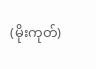(မိုးကုတ်)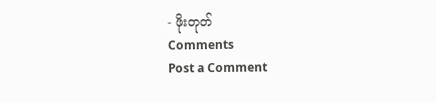- ဖိုးတုတ်
Comments
Post a Comment